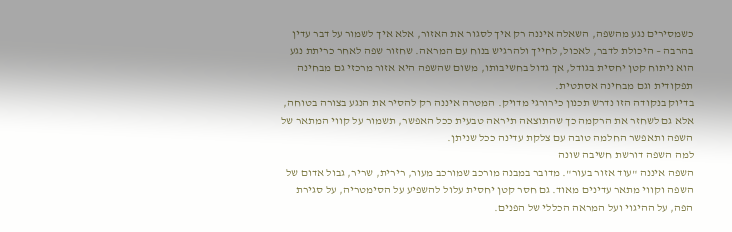כשמסירים נגע מהשפה, השאלה איננה רק איך לסגור את האזור, אלא איך לשמור על דבר עדין בהרבה – היכולת לדבר, לאכול, לחייך ולהרגיש בנוח עם המראה. שחזור שפה לאחר כריתת נגע הוא ניתוח קטן יחסית בגודל, אך גדול בחשיבותו, משום שהשפה היא אזור מרכזי גם מבחינה תפקודית וגם מבחינה אסתטית.
בדיוק בנקודה הזו נדרש תכנון כירורגי מדויק. המטרה איננה רק להסיר את הנגע בצורה בטוחה, אלא גם לשחזר את הרקמה כך שהתוצאה תיראה טבעית ככל האפשר, תשמור על קווי המתאר של השפה ותאפשר החלמה טובה עם צלקת עדינה ככל שניתן.
למה השפה דורשת חשיבה שונה
השפה איננה "עוד אזור בעור". מדובר במבנה מורכב שמורכב מעור, רירית, שריר, גבול אדום של השפה וקווי מתאר עדינים מאוד. גם חסר קטן יחסית עלול להשפיע על הסימטריה, על סגירת הפה, על ההיגוי ועל המראה הכללי של הפנים.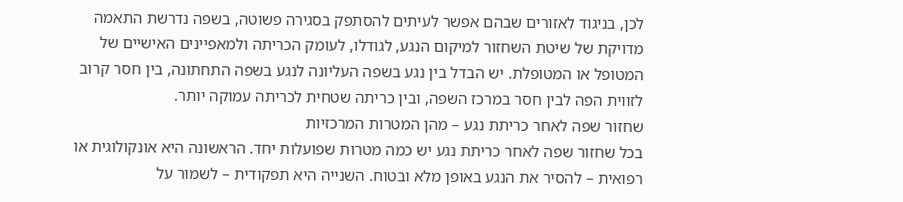לכן, בניגוד לאזורים שבהם אפשר לעיתים להסתפק בסגירה פשוטה, בשפה נדרשת התאמה מדויקת של שיטת השחזור למיקום הנגע, לגודלו, לעומק הכריתה ולמאפיינים האישיים של המטופל או המטופלת. יש הבדל בין נגע בשפה העליונה לנגע בשפה התחתונה, בין חסר קרוב לזווית הפה לבין חסר במרכז השפה, ובין כריתה שטחית לכריתה עמוקה יותר.
שחזור שפה לאחר כריתת נגע – מהן המטרות המרכזיות
בכל שחזור שפה לאחר כריתת נגע יש כמה מטרות שפועלות יחד. הראשונה היא אונקולוגית או רפואית – להסיר את הנגע באופן מלא ובטוח. השנייה היא תפקודית – לשמור על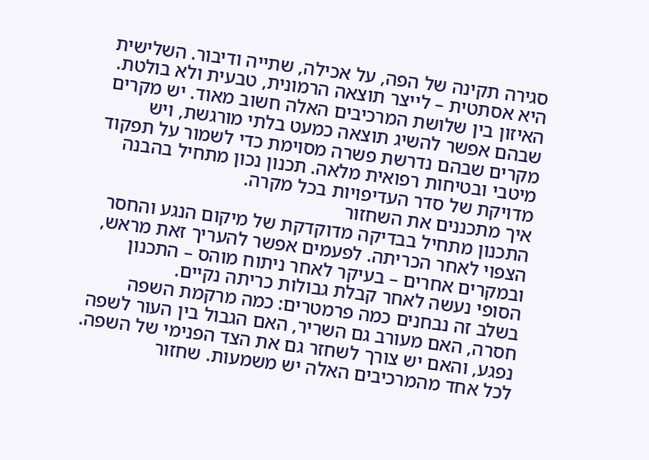סגירה תקינה של הפה, על אכילה, שתייה ודיבור. השלישית היא אסתטית – לייצר תוצאה הרמונית, טבעית ולא בולטת.
האיזון בין שלושת המרכיבים האלה חשוב מאוד. יש מקרים שבהם אפשר להשיג תוצאה כמעט בלתי מורגשת, ויש מקרים שבהם נדרשת פשרה מסוימת כדי לשמור על תפקוד מיטבי ובטיחות רפואית מלאה. תכנון נכון מתחיל בהבנה מדויקת של סדר העדיפויות בכל מקרה.
איך מתכננים את השחזור
התכנון מתחיל בבדיקה מדוקדקת של מיקום הנגע והחסר הצפוי לאחר הכריתה. לפעמים אפשר להעריך זאת מראש, ובמקרים אחרים – בעיקר לאחר ניתוח מוהס – התכנון הסופי נעשה לאחר קבלת גבולות כריתה נקיים.
בשלב זה נבחנים כמה פרמטרים: כמה מרקמת השפה חסרה, האם מעורב גם השריר, האם הגבול בין העור לשפה נפגע, והאם יש צורך לשחזר גם את הצד הפנימי של השפה. לכל אחד מהמרכיבים האלה יש משמעות. שחזור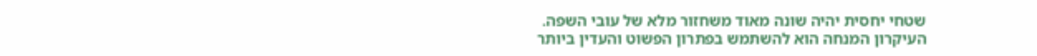שטחי יחסית יהיה שונה מאוד משחזור מלא של עובי השפה.
העיקרון המנחה הוא להשתמש בפתרון הפשוט והעדין ביותר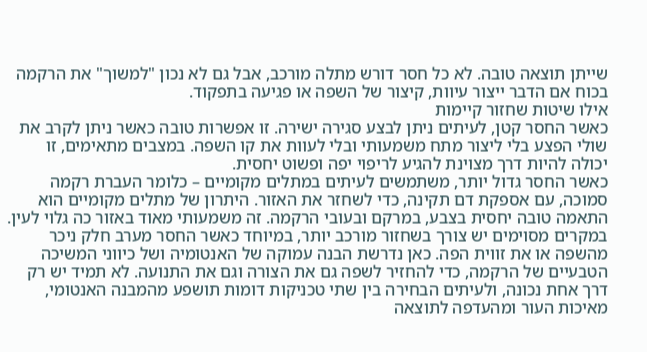שייתן תוצאה טובה. לא כל חסר דורש מתלה מורכב, אבל גם לא נכון "למשוך" את הרקמה בכוח אם הדבר ייצור עיוות, קיצור של השפה או פגיעה בתפקוד.
אילו שיטות שחזור קיימות
כאשר החסר קטן, לעיתים ניתן לבצע סגירה ישירה. זו אפשרות טובה כאשר ניתן לקרב את שולי הפצע בלי ליצור מתח משמעותי ובלי לעוות את קו השפה. במצבים מתאימים, זו יכולה להיות דרך מצוינת להגיע לריפוי יפה ופשוט יחסית.
כאשר החסר גדול יותר, משתמשים לעיתים במתלים מקומיים – כלומר העברת רקמה סמוכה, עם אספקת דם תקינה, כדי לשחזר את האזור. היתרון של מתלים מקומיים הוא התאמה טובה יחסית בצבע, במרקם ובעובי הרקמה. זה משמעותי מאוד באזור כה גלוי לעין.
במקרים מסוימים יש צורך בשחזור מורכב יותר, במיוחד כאשר החסר מערב חלק ניכר מהשפה או את זווית הפה. כאן נדרשת הבנה עמוקה של האנטומיה ושל כיווני המשיכה הטבעיים של הרקמה, כדי להחזיר לשפה גם את הצורה וגם את התנועה. לא תמיד יש רק דרך אחת נכונה, ולעיתים הבחירה בין שתי טכניקות דומות תושפע מהמבנה האנטומי, מאיכות העור ומהעדפה לתוצאה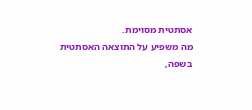אסתטית מסוימת.
מה משפיע על התוצאה האסתטית
בשפה,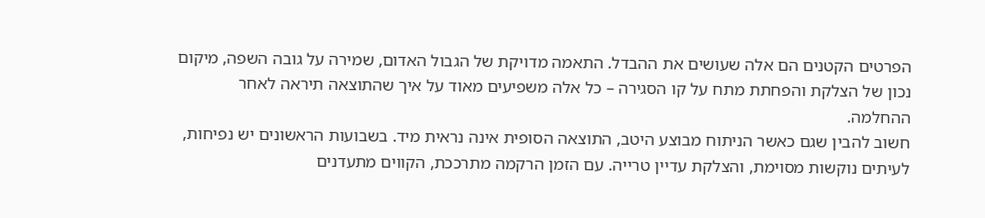הפרטים הקטנים הם אלה שעושים את ההבדל. התאמה מדויקת של הגבול האדום, שמירה על גובה השפה, מיקום נכון של הצלקת והפחתת מתח על קו הסגירה – כל אלה משפיעים מאוד על איך שהתוצאה תיראה לאחר ההחלמה.
חשוב להבין שגם כאשר הניתוח מבוצע היטב, התוצאה הסופית אינה נראית מיד. בשבועות הראשונים יש נפיחות, לעיתים נוקשות מסוימת, והצלקת עדיין טרייה. עם הזמן הרקמה מתרככת, הקווים מתעדנים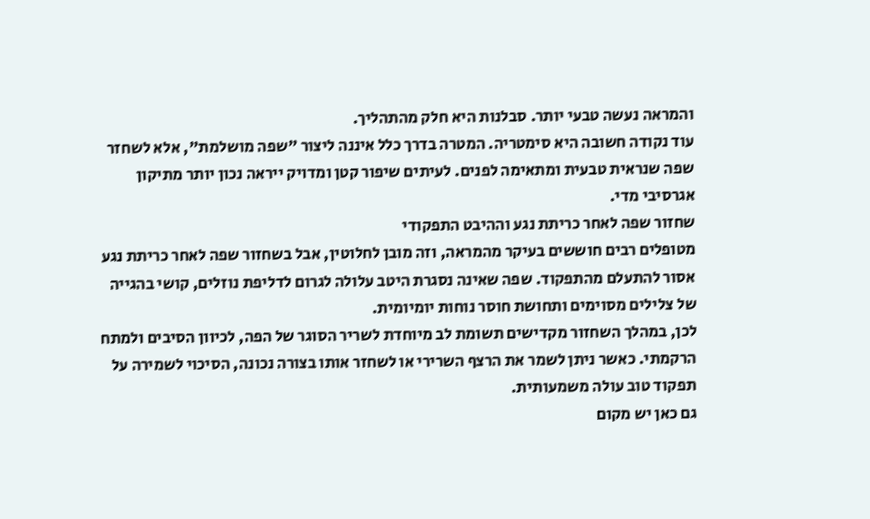והמראה נעשה טבעי יותר. סבלנות היא חלק מהתהליך.
עוד נקודה חשובה היא סימטריה. המטרה בדרך כלל איננה ליצור "שפה מושלמת", אלא לשחזר שפה שנראית טבעית ומתאימה לפנים. לעיתים שיפור קטן ומדויק ייראה נכון יותר מתיקון אגרסיבי מדי.
שחזור שפה לאחר כריתת נגע וההיבט התפקודי
מטופלים רבים חוששים בעיקר מהמראה, וזה מובן לחלוטין, אבל בשחזור שפה לאחר כריתת נגע אסור להתעלם מהתפקוד. שפה שאינה נסגרת היטב עלולה לגרום לדליפת נוזלים, קושי בהגייה של צלילים מסוימים ותחושת חוסר נוחות יומיומית.
לכן, במהלך השחזור מקדישים תשומת לב מיוחדת לשריר הסוגר של הפה, לכיוון הסיבים ולמתח הרקמתי. כאשר ניתן לשמר את הרצף השרירי או לשחזר אותו בצורה נכונה, הסיכוי לשמירה על תפקוד טוב עולה משמעותית.
גם כאן יש מקום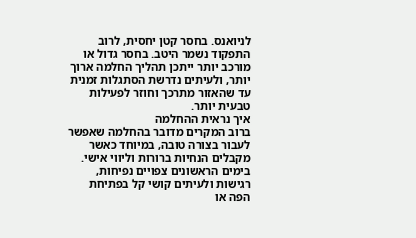לניואנס. בחסר קטן יחסית, לרוב התפקוד נשמר היטב. בחסר גדול או מורכב יותר ייתכן תהליך החלמה ארוך יותר, ולעיתים נדרשת הסתגלות זמנית עד שהאזור מתרכך וחוזר לפעילות טבעית יותר.
איך נראית ההחלמה
ברוב המקרים מדובר בהחלמה שאפשר לעבור בצורה טובה, במיוחד כאשר מקבלים הנחיות ברורות וליווי אישי. בימים הראשונים צפויים נפיחות, רגישות ולעיתים קושי קל בפתיחת הפה או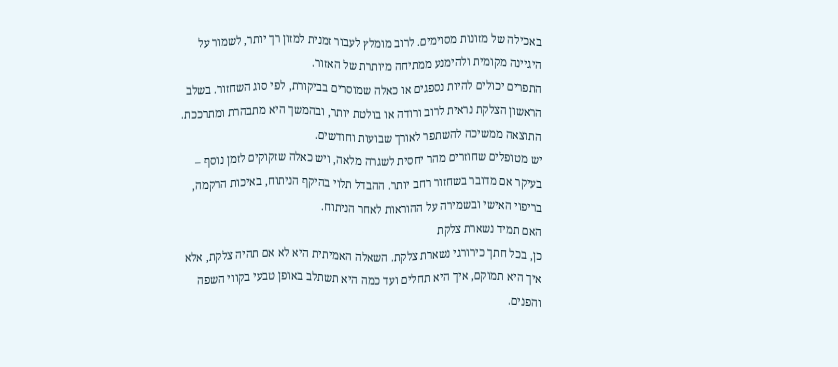באכילה של מזונות מסוימים. לרוב מומלץ לעבור זמנית למזון רך יותר, לשמור על היגיינה מקומית ולהימנע ממתיחה מיותרת של האזור.
התפרים יכולים להיות נספגים או כאלה שמוסרים בביקורת, לפי סוג השחזור. בשלב הראשון הצלקת נראית לרוב ורודה או בולטת יותר, ובהמשך היא מתבהרת ומתרככת. התוצאה ממשיכה להשתפר לאורך שבועות וחודשים.
יש מטופלים שחוזרים מהר יחסית לשגרה מלאה, ויש כאלה שזקוקים לזמן נוסף – בעיקר אם מדובר בשחזור רחב יותר. ההבדל תלוי בהיקף הניתוח, באיכות הרקמה, בריפוי האישי ובשמירה על ההוראות לאחר הניתוח.
האם תמיד נשארת צלקת
כן, בכל חתך כירורגי נשארת צלקת. השאלה האמיתית היא לא אם תהיה צלקת, אלא איך היא תמוקם, איך היא תחלים ועד כמה היא תשתלב באופן טבעי בקווי השפה והפנים.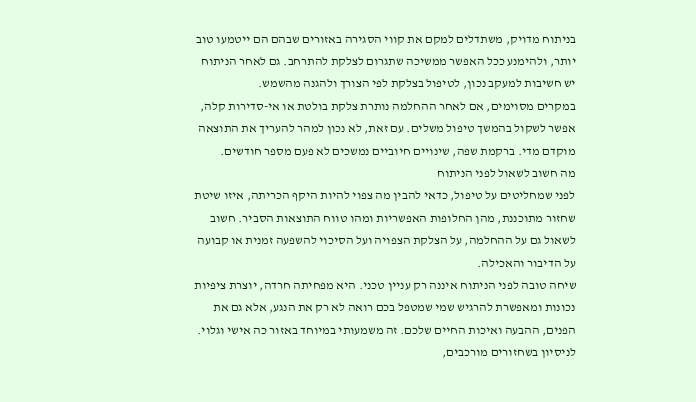בניתוח מדויק, משתדלים למקם את קווי הסגירה באזורים שבהם הם ייטמעו טוב יותר, ולהימנע ככל האפשר ממשיכה שתגרום לצלקת להתרחב. גם לאחר הניתוח יש חשיבות למעקב נכון, לטיפול בצלקת לפי הצורך ולהגנה מהשמש.
במקרים מסוימים, אם לאחר ההחלמה נותרת צלקת בולטת או אי-סדירות קלה, אפשר לשקול בהמשך טיפול משלים. עם זאת, לא נכון למהר להעריך את התוצאה מוקדם מדי. ברקמת שפה, שינויים חיוביים נמשכים לא פעם מספר חודשים.
מה חשוב לשאול לפני הניתוח
לפני שמחליטים על טיפול, כדאי להבין מה צפוי להיות היקף הכריתה, איזו שיטת שחזור מתוכננת, מהן החלופות האפשריות ומהו טווח התוצאות הסביר. חשוב לשאול גם על ההחלמה, על הצלקת הצפויה ועל הסיכוי להשפעה זמנית או קבועה על הדיבור והאכילה.
שיחה טובה לפני הניתוח איננה רק עניין טכני. היא מפחיתה חרדה, יוצרת ציפיות נכונות ומאפשרת להרגיש שמי שמטפל בכם רואה לא רק את הנגע, אלא גם את הפנים, ההבעה ואיכות החיים שלכם. זה משמעותי במיוחד באזור כה אישי וגלוי.
לניסיון בשחזורים מורכבים,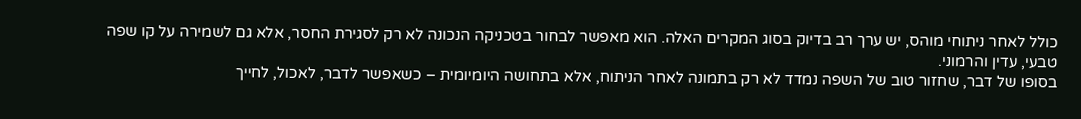כולל לאחר ניתוחי מוהס, יש ערך רב בדיוק בסוג המקרים האלה. הוא מאפשר לבחור בטכניקה הנכונה לא רק לסגירת החסר, אלא גם לשמירה על קו שפה טבעי, עדין והרמוני.
בסופו של דבר, שחזור טוב של השפה נמדד לא רק בתמונה לאחר הניתוח, אלא בתחושה היומיומית – כשאפשר לדבר, לאכול, לחייך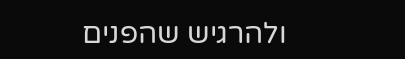ולהרגיש שהפנים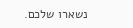נשארו שלכם.